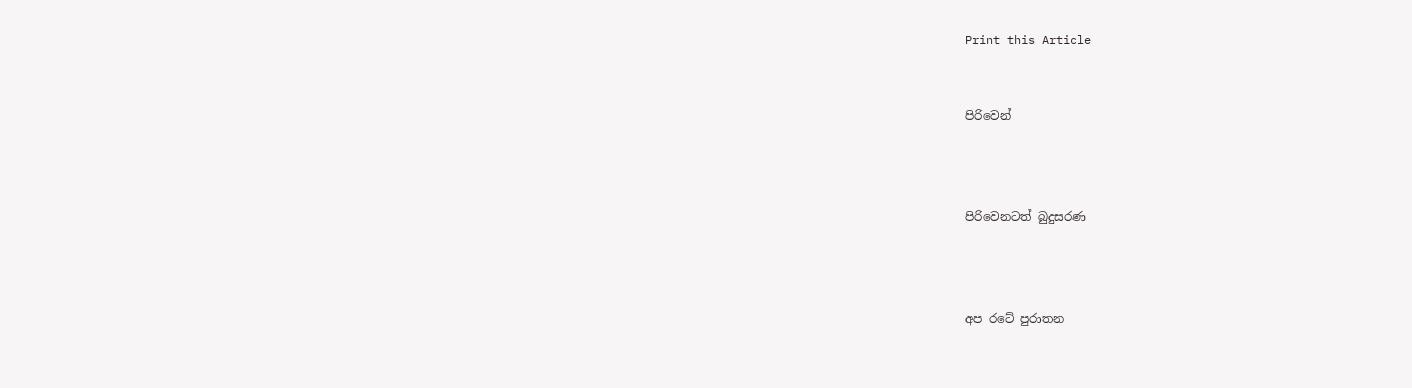Print this Article


පිරිවෙන්



පිරිවෙනටත් බුදුසරණ



අප රටේ පුරාතන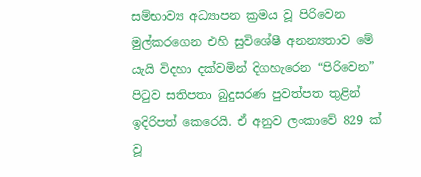සම්භාව්‍ය අධ්‍යාපන ක්‍රමය වූ පිරිවෙන මුල්කරගෙන එහි සුවිශේෂී අනන්‍යතාව මේ යැයි විදහා දක්වමින් දිගහැරෙන “පිරිවෙන” පිටුව සතිපතා බුදුසරණ පුවත්පත තුළින් ඉදිරිපත් කෙරෙයි. ඒ අනුව ලංකාවේ 829 ක් වූ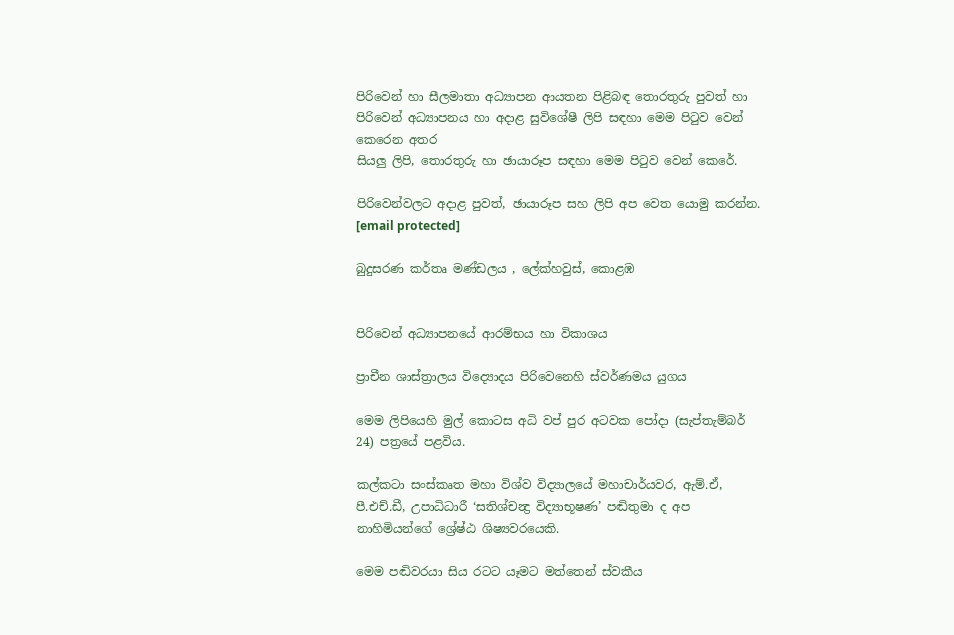පිරිවෙන් හා සීලමාතා අධ්‍යාපන ආයතන පිළිබඳ තොරතුරු පුවත් හා පිරිවෙන් අධ්‍යාපනය හා අදාළ සුවිශේෂී ලිපි සඳහා මෙම පිටුව වෙන් කෙරෙන අතර
සියලු ලිපි, තොරතුරු හා ඡායාරූප සඳහා මෙම පිටුව වෙන් කෙරේ.

පිරිවෙන්වලට අදාළ පුවත්, ඡායාරූප සහ ලිපි අප වෙත යොමු කරන්න.
[email protected]

බුදුසරණ කර්තෘ මණ්ඩලය , ලේක්හවුස්, කොළඹ


පිරිවෙන් අධ්‍යාපනයේ ආරම්භය හා විකාශය

ප්‍රාචීන ශාස්ත්‍රාලය විද්‍යොදය පිරිවෙනෙහි ස්වර්ණමය යුගය

මෙම ලිපියෙහි මුල් කොටස අධි වප් පුර අටවක පෝදා (සැප්තැම්බර් 24) පත්‍රයේ පළවිය.

කල්කටා සංස්කෘත මහා විශ්ව විද්‍යාලයේ මහාචාර්යවර, ඇම්.ඒ, පී.එච්.ඩී, උපාධිධාරී ‘සතිශ්චන්‍ද්‍ර විද්‍යාභූෂණ’ පඬිතුමා ද අප නාහිමියන්ගේ ශ්‍රේෂ්ඨ ශිෂ්‍යවරයෙකි.

මෙම පඬිවරයා සිය රටට යෑමට මත්තෙන් ස්වකීය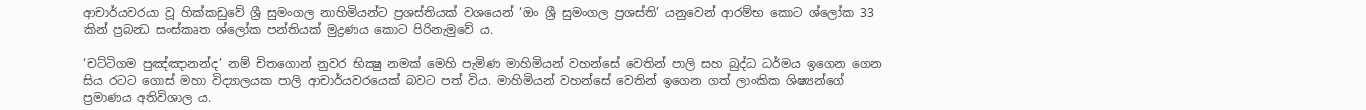ආචාර්යවරයා වූ හික්කඩුවේ ශ්‍රී සුමංගල නාහිමියන්ට ප්‍රශස්තියක් වශයෙන් ‘ඔං ශ්‍රී සුමංගල ප්‍රශස්ති’ යනුවෙන් ආරම්භ කොට ශ්ලෝක 33 කින් ප්‍රබන්‍ධ සංස්කෘත ශ්ලෝක පන්තියක් මුද්‍රණය කොට පිරිනැමුවේ ය.

‘චට්ටිගම පුඤ්ඤානන්ද’ නම් චිතගොන් නුවර භික්‍ෂු නමක් මෙහි පැමිණ මාහිමියන් වහන්සේ වෙතින් පාලි සහ බුද්ධ ධර්මය ඉගෙන ගෙන සිය රටට ගොස් මහා විද්‍යාලයක පාලි ආචාර්යවරයෙක් බවට පත් විය. මාහිමියන් වහන්සේ වෙතින් ඉගෙන ගත් ලාංකික ශිෂ්‍යන්ගේ ප්‍රමාණය අතිවිශාල ය.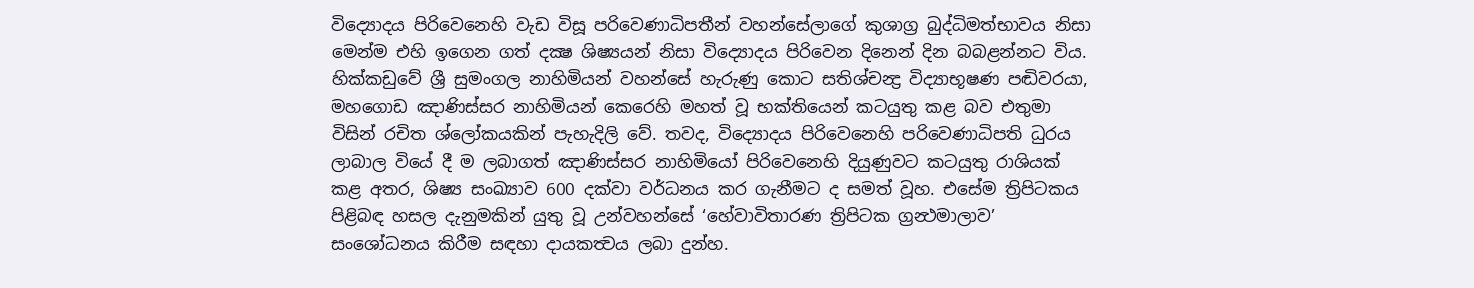විද්‍යොදය පිරිවෙනෙහි වැඩ විසූ පරිවෙණාධිපතීන් වහන්සේලාගේ කුශාග්‍ර බුද්ධිමත්භාවය නිසා මෙන්ම එහි ඉගෙන ගත් දක්‍ෂ ශිෂ්‍යයන් නිසා විද්‍යොදය පිරිවෙන දිනෙන් දින බබළන්නට විය. හික්කඩුවේ ශ්‍රී සුමංගල නාහිමියන් වහන්සේ හැරුණු කොට සතිශ්චන්‍ද්‍ර විද්‍යාභූෂණ පඬිවරයා, මහගොඩ ඤාණිස්සර නාහිමියන් කෙරෙහි මහත් වූ භක්තියෙන් කටයුතු කළ බව එතුමා විසින් රචිත ශ්ලෝකයකින් පැහැදිලි වේ. තවද, විද්‍යොදය පිරිවෙනෙහි පරිවෙණාධිපති ධුරය ලාබාල වියේ දී ම ලබාගත් ඤාණිස්සර නාහිමියෝ පිරිවෙනෙහි දියුණුවට කටයුතු රාශියක් කළ අතර, ශිෂ්‍ය සංඛ්‍යාව 600 දක්වා වර්ධනය කර ගැනීමට ද සමත් වූහ. එසේම ත්‍රිපිටකය පිළිබඳ හසල දැනුමකින් යුතු වූ උන්වහන්සේ ‘හේවාවිතාරණ ත්‍රිපිටක ග්‍රන්‍ථමාලාව’ සංශෝධනය කිරීම සඳහා දායකත්‍වය ලබා දුන්හ.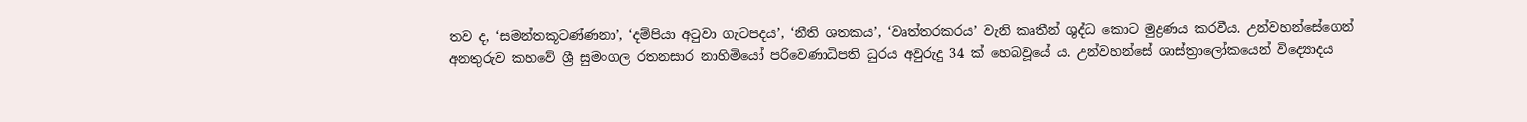තව ද, ‘සමන්තකූටණ්ණනා’, ‘දම්පියා අටුවා ගැටපදය’, ‘නීති ශතකය’, ‘වෘත්තරකරය’ වැනි කෘතීන් ශුද්ධ කොට මුද්‍රණය කරවීය. උන්වහන්සේගෙන් අනතුරුව කහවේ ශ්‍රී සුමංගල රතනසාර නාහිමියෝ පරිවෙණාධිපති ධුරය අවුරුදු 34 ක් හෙබවූයේ ය. උන්වහන්සේ ශාස්ත්‍රාලෝකයෙන් විද්‍යොදය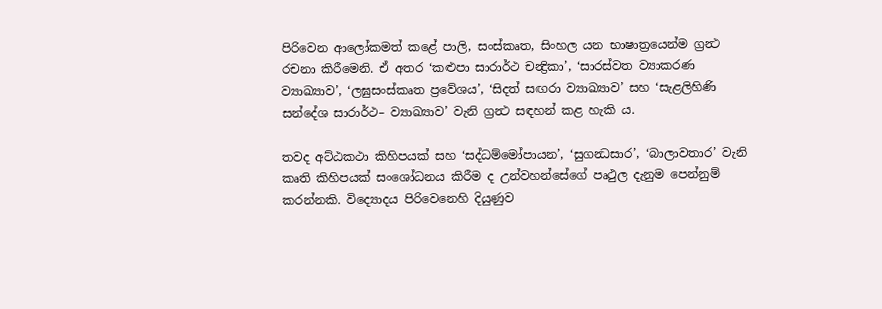පිරිවෙන ආලෝකමත් කළේ පාලි, සංස්කෘත, සිංහල යන භාෂාත්‍රයෙන්ම ග්‍රන්‍ථ රචනා කිරීමෙනි. ඒ අතර ‘කළුපා සාරාර්ථ චන්‍ද්‍රිකා’, ‘සාරස්වත ව්‍යාකරණ ව්‍යාඛ්‍යාව’, ‘ලඝුසංස්කෘත ප්‍රවේශය’, ‘සිදත් සඟරා ව්‍යාඛ්‍යාව’ සහ ‘සැළලිහිණි සන්දේශ සාරාර්ථ– ව්‍යාඛ්‍යාව’ වැනි ග්‍රන්‍ථ සඳහන් කළ හැකි ය.

තවද අට්ඨකථා කිහිපයක් සහ ‘සද්ධම්මෝපායන’, ‘සුගන්‍ධසාර’, ‘බාලාවතාර’ වැනි කෘති කිහිපයක් සංශෝධනය කිරීම ද උන්වහන්සේගේ පෘථුල දැනුම පෙන්නුම් කරන්නකි. විද්‍යොදය පිරිවෙනෙහි දියුණුව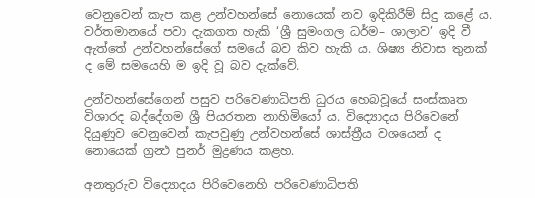වෙනුවෙන් කැප කළ උන්වහන්සේ නොයෙක් නව ඉදිකිරීම් සිදු කළේ ය. වර්තමානයේ පවා දැකගත හැකි ‘ශ්‍රී සුමංගල ධර්ම– ශාලාව’ ඉදි වී ඇත්තේ උන්වහන්සේගේ සමයේ බව කිව හැකි ය. ශිෂ්‍ය නිවාස තුනක් ද මේ සමයෙහි ම ඉදි වූ බව දැක්වේ.

උන්වහන්සේගෙන් පසුව පරිවෙණාධිපති ධුරය හෙබවූයේ සංස්කෘත විශාරද බද්දේගම ශ්‍රී පියරතන නාහිමියෝ ය. විද්‍යොදය පිරිවෙනේ දියුණුව වෙනුවෙන් කැපවුණු උන්වහන්සේ ශාස්ත්‍රීය වශයෙන් ද නොයෙක් ග්‍රන්‍ථ පුනර් මුද්‍රණය කළහ.

අනතුරුව විද්‍යොදය පිරිවෙනෙහි පරිවෙණාධිපති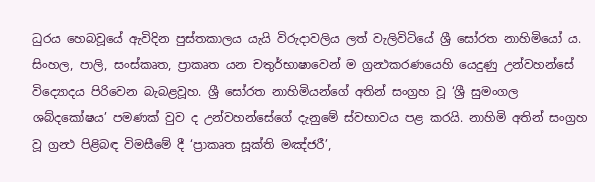ධුරය හෙබවූයේ ඇවිදින පුස්තකාලය යැයි විරුදාවලිය ලත් වැලිවිටියේ ශ්‍රී සෝරත නාහිමියෝ ය. සිංහල, පාලි, සංස්කෘත, ප්‍රාකෘත යන චතුර්භාෂාවෙන් ම ග්‍රන්‍ථකරණයෙහි යෙදුණු උන්වහන්සේ විද්‍යොදය පිරිවෙන බැබළවූහ. ශ්‍රී සෝරත නාහිමියන්ගේ අතින් සංග්‍රහ වූ ‘ශ්‍රී සුමංගල ශබ්දකෝෂය’ පමණක් වුව ද උන්වහන්සේගේ දැනුමේ ස්වභාවය පළ කරයි. නාහිමි අතින් සංග්‍රහ වූ ග්‍රන්‍ථ පිළිබඳ විමසීමේ දී ‘ප්‍රාකෘත සූක්ති මඤ්ජරී’,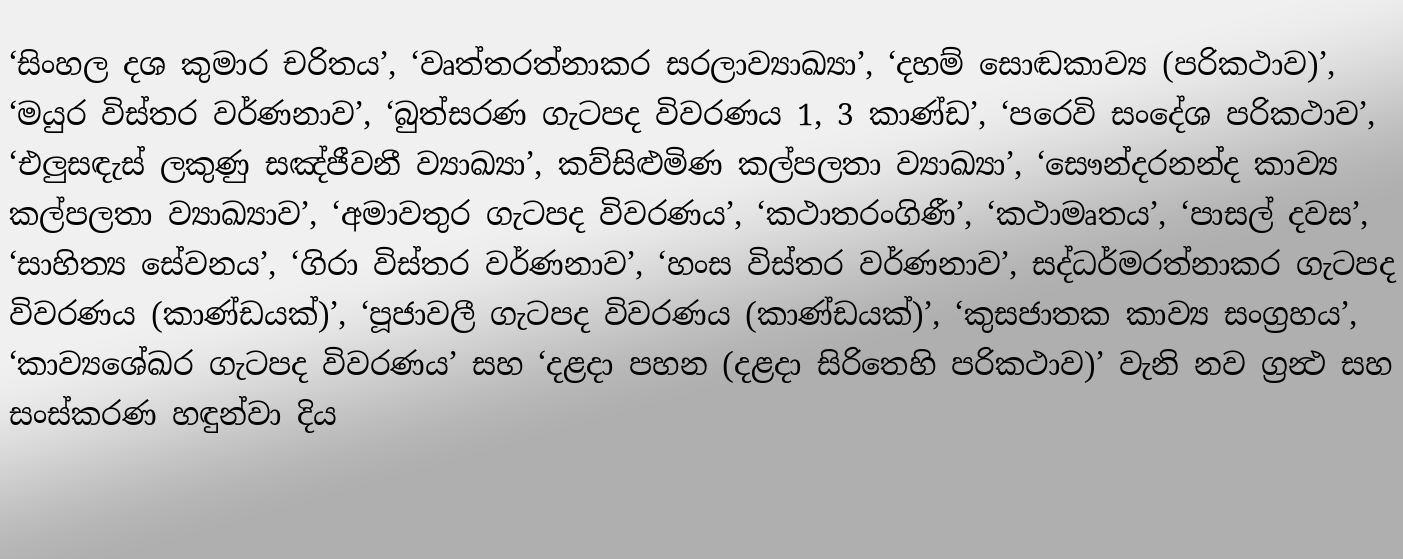‘සිංහල දශ කුමාර චරිතය’, ‘වෘත්තරත්නාකර සරලාව්‍යාඛ්‍යා’, ‘දහම් සොඬකාව්‍ය (පරිකථාව)’, ‘මයුර විස්තර වර්ණනාව’, ‘බුත්සරණ ගැටපද විවරණය 1, 3 කාණ්ඩ’, ‘පරෙවි සංදේශ පරිකථාව’, ‘එලුසඳැස් ලකුණු සඤ්ජීවනී ව්‍යාඛ්‍යා’, කව්සිළුමිණ කල්පලතා ව්‍යාඛ්‍යා’, ‘සෞන්දරනන්ද කාව්‍ය කල්පලතා ව්‍යාඛ්‍යාව’, ‘අමාවතුර ගැටපද විවරණය’, ‘කථාතරංගිණී’, ‘කථාමෘතය’, ‘පාසල් දවස’, ‘සාහිත්‍ය සේවනය’, ‘ගිරා විස්තර වර්ණනාව’, ‘හංස විස්තර වර්ණනාව’, සද්ධර්මරත්නාකර ගැටපද විවරණය (කාණ්ඩයක්)’, ‘පූජාවලී ගැටපද විවරණය (කාණ්ඩයක්)’, ‘කුසජාතක කාව්‍ය සංග්‍රහය’, ‘කාව්‍යශේඛර ගැටපද විවරණය’ සහ ‘දළදා පහන (දළදා සිරිතෙහි පරිකථාව)’ වැනි නව ග්‍රන්‍ථ සහ සංස්කරණ හඳුන්වා දිය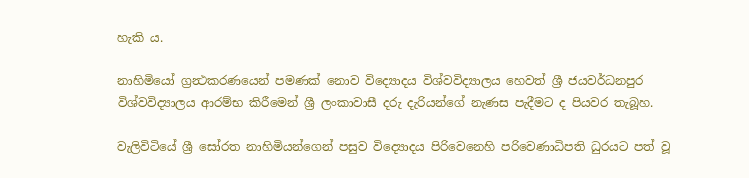හැකි ය.

නාහිමියෝ ග්‍රන්‍ථකරණයෙන් පමණක් නොව විද්‍යොදය විශ්වවිද්‍යාලය හෙවත් ශ්‍රී ජයවර්ධනපුර විශ්වවිද්‍යාලය ආරම්භ කිරීමෙන් ශ්‍රී ලංකාවාසී දරු දැරියන්ගේ නැණස පැදීමට ද පියවර තැබූහ.

වැලිවිටියේ ශ්‍රී සෝරත නාහිමියන්ගෙන් පසුව විද්‍යොදය පිරිවෙනෙහි පරිවෙණාධිපති ධුරයට පත් වූ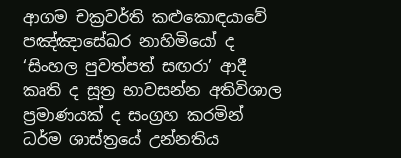ආගම චක්‍රවර්ති කළුකොඳයාවේ පඤ්ඤාසේඛර නාහිමියෝ ද ‘සිංහල පුවත්පත් සඟරා’ ආදී කෘති ද සූත්‍ර භාවසන්න අතිවිශාල ප්‍රමාණයක් ද සංග්‍රහ කරමින් ධර්ම ශාස්ත්‍රයේ උන්නතිය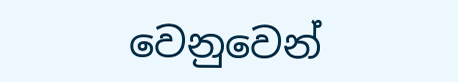වෙනුවෙන්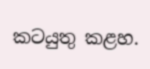කටයුතු කළහ.